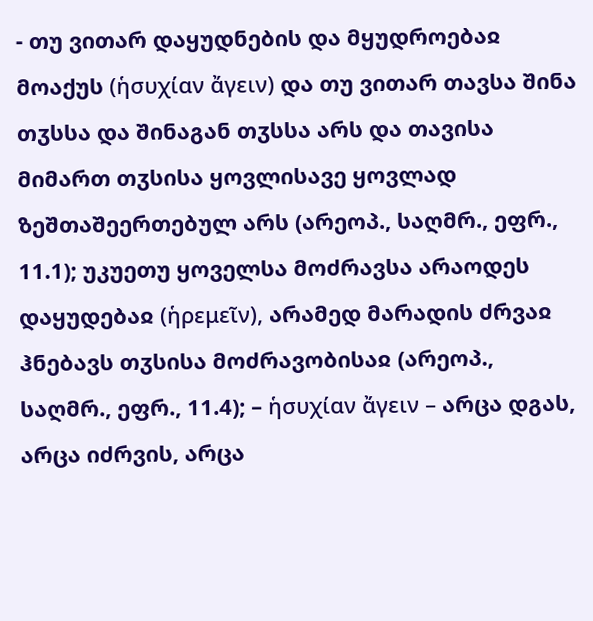- თუ ვითარ დაყუდნების და მყუდროებაჲ მოაქუს (ἡσυχίαν ἄγειν) და თუ ვითარ თავსა შინა თჳსსა და შინაგან თჳსსა არს და თავისა მიმართ თჳსისა ყოვლისავე ყოვლად ზეშთაშეერთებულ არს (არეოპ., საღმრ., ეფრ., 11.1); უკუეთუ ყოველსა მოძრავსა არაოდეს დაყუდებაჲ (ἡρεμεῖν), არამედ მარადის ძრვაჲ ჰნებავს თჳსისა მოძრავობისაჲ (არეოპ., საღმრ., ეფრ., 11.4); – ἡσυχίαν ἄγειν – არცა დგას, არცა იძრვის, არცა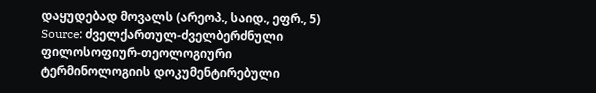დაყუდებად მოვალს (არეოპ., საიდ., ეფრ., 5)
Source: ძველქართულ-ძველბერძნული ფილოსოფიურ-თეოლოგიური ტერმინოლოგიის დოკუმენტირებული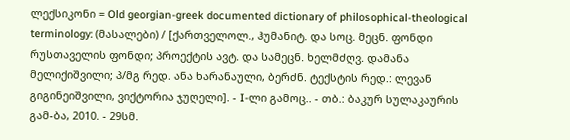ლექსიკონი = Old georgian-greek documented dictionary of philosophical-theological terminology: (მასალები) / [ქართველოლ., ჰუმანიტ. და სოც. მეცნ. ფონდი რუსთაველის ფონდი; პროექტის ავტ. და სამეცნ. ხელმძღვ. დამანა მელიქიშვილი; პ/მგ რედ. ანა ხარანაული, ბერძნ. ტექსტის რედ.: ლევან გიგინეიშვილი, ვიქტორია ჯუღელი]. - I-ლი გამოც.. - თბ.: ბაკურ სულაკაურის გამ-ბა, 2010. - 29სმ.